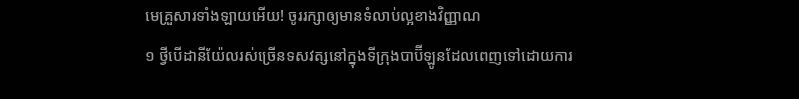មេគ្រួសារទាំងឡាយអើយ! ចូររក្សាឲ្យមានទំលាប់ល្អខាងវិញ្ញាណ
១ ថ្វីបើដានីយ៉ែលរស់ច្រើនទសវត្សនៅក្នុងទីក្រុងបាប៊ីឡូនដែលពេញទៅដោយការ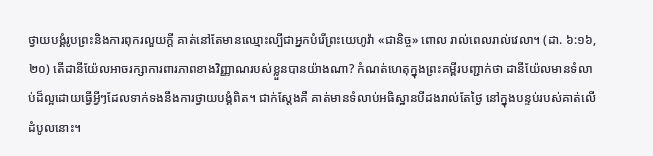ថ្វាយបង្គំរូបព្រះនិងការពុករលួយក្ដី គាត់នៅតែមានឈ្មោះល្បីជាអ្នកបំរើព្រះយេហូវ៉ា «ជានិច្ច» ពោល រាល់ពេលរាល់វេលា។ (ដា. ៦:១៦, ២០) តើដានីយ៉ែលអាចរក្សាការពារភាពខាងវិញ្ញាណរបស់ខ្លួនបានយ៉ាងណា? កំណត់ហេតុក្នុងព្រះគម្ពីរបញ្ជាក់ថា ដានីយ៉ែលមានទំលាប់ដ៏ល្អដោយធ្វើអ្វីៗដែលទាក់ទងនឹងការថ្វាយបង្គំពិត។ ជាក់ស្តែងគឺ គាត់មានទំលាប់អធិស្ឋានបីដងរាល់តែថ្ងៃ នៅក្នុងបន្ទប់របស់គាត់លើដំបូលនោះ។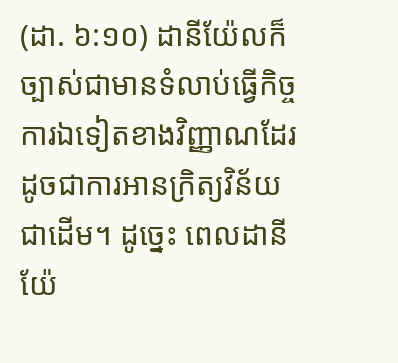(ដា. ៦:១០) ដានីយ៉ែលក៏ច្បាស់ជាមានទំលាប់ធ្វើកិច្ចការឯទៀតខាងវិញ្ញាណដែរ ដូចជាការអានក្រិត្យវិន័យជាដើម។ ដូច្នេះ ពេលដានីយ៉ែ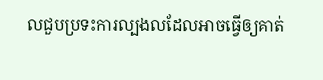លជួបប្រទះការល្បងលដែលអាចធ្វើឲ្យគាត់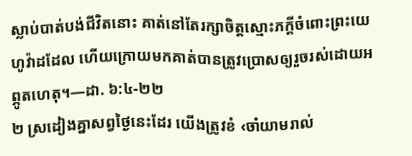ស្លាប់បាត់បង់ជីវិតនោះ គាត់នៅតែរក្សាចិត្តស្មោះភក្ដីចំពោះព្រះយេហូវ៉ាដដែល ហើយក្រោយមកគាត់បានត្រូវប្រោសឲ្យរួចរស់ដោយអព្ភូតហេតុ។—ដា. ៦:៤-២២
២ ស្រដៀងគ្នាសព្វថ្ងៃនេះដែរ យើងត្រូវខំ ‹ចាំយាមរាល់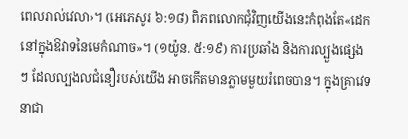ពេលរាល់វេលា›។ (អេភេសូរ ៦:១៨) ពិភពលោកជុំវិញយើងនេះកំពុងតែ«ដេកនៅក្នុងឱវាទនៃមេកំណាច»។ (១យ៉ូន. ៥:១៩) ការប្រឆាំង និងការល្បួងផ្សេងៗ ដែលល្បងលជំនឿរបស់យើង អាចកើតមានភ្លាមមួយរំពេចបាន។ ក្នុងគ្រាវេទនាជា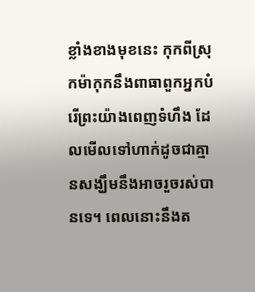ខ្លាំងខាងមុខនេះ កុកពីស្រុកម៉ាកុកនឹងពាធាពួកអ្នកបំរើព្រះយ៉ាងពេញទំហឹង ដែលមើលទៅហាក់ដូចជាគ្មានសង្ឃឹមនឹងអាចរួចរស់បានទេ។ ពេលនោះនឹងត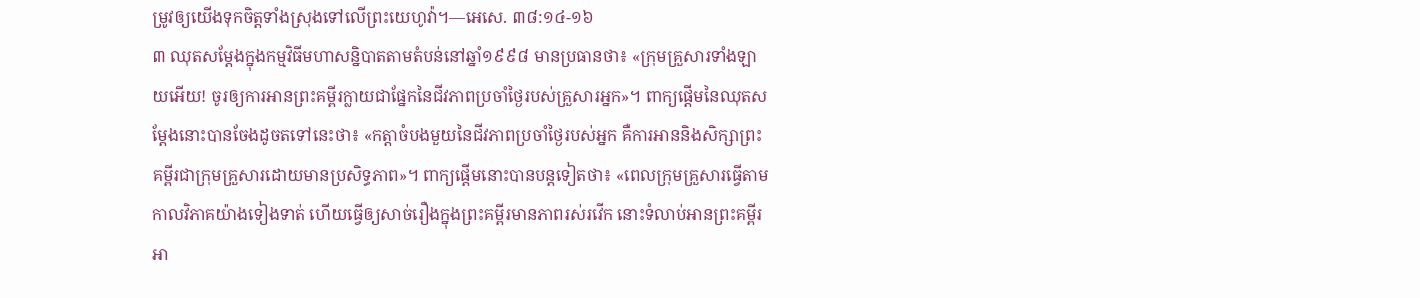ម្រូវឲ្យយើងទុកចិត្តទាំងស្រុងទៅលើព្រះយេហូវ៉ា។—អេសេ. ៣៨:១៤-១៦
៣ ឈុតសម្ដែងក្នុងកម្មវិធីមហាសន្និបាតតាមតំបន់នៅឆ្នាំ១៩៩៨ មានប្រធានថា៖ «ក្រុមគ្រួសារទាំងឡាយអើយ! ចូរឲ្យការអានព្រះគម្ពីរក្លាយជាផ្នែកនៃជីវភាពប្រចាំថ្ងៃរបស់គ្រួសារអ្នក»។ ពាក្យផ្ដើមនៃឈុតសម្ដែងនោះបានចែងដូចតទៅនេះថា៖ «កត្ដាចំបងមួយនៃជីវភាពប្រចាំថ្ងៃរបស់អ្នក គឺការអាននិងសិក្សាព្រះគម្ពីរជាក្រុមគ្រួសារដោយមានប្រសិទ្ធភាព»។ ពាក្យផ្ដើមនោះបានបន្តទៀតថា៖ «ពេលក្រុមគ្រួសារធ្វើតាមកាលវិភាគយ៉ាងទៀងទាត់ ហើយធ្វើឲ្យសាច់រឿងក្នុងព្រះគម្ពីរមានភាពរស់រវើក នោះទំលាប់អានព្រះគម្ពីរអា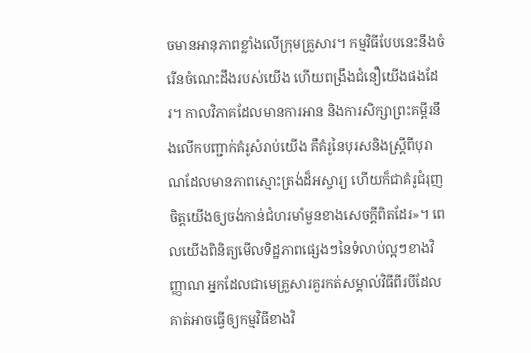ចមានអានុភាពខ្លាំងលើក្រុមគ្រួសារ។ កម្មវិធីបែបនេះនឹងចំរើនចំណេះដឹងរបស់យើង ហើយពង្រឹងជំនឿយើងផងដែរ។ កាលវិភាគដែលមានការអាន និងការសិក្សាព្រះគម្ពីរនឹងលើកបញ្ជាក់គំរូសំរាប់យើង គឺគំរូនៃបុរសនិងស្ត្រីពីបុរាណដែលមានភាពស្មោះត្រង់ដ៏អស្ចារ្យ ហើយក៏ជាគំរូជំរុញចិត្តយើងឲ្យចង់កាន់ជំហរមាំមួនខាងសេចក្ដីពិតដែរ»។ ពេលយើងពិនិត្យមើលទិដ្ឋភាពផ្សេងៗនៃទំលាប់ល្អៗខាងវិញ្ញាណ អ្នកដែលជាមេគ្រួសារគួរកត់សម្គាល់វិធីពីរបីដែលគាត់អាចធ្វើឲ្យកម្មវិធីខាងវិ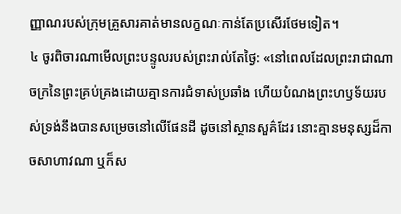ញ្ញាណរបស់ក្រុមគ្រួសារគាត់មានលក្ខណៈកាន់តែប្រសើរថែមទៀត។
៤ ចូរពិចារណាមើលព្រះបន្ទូលរបស់ព្រះរាល់តែថ្ងៃ: «នៅពេលដែលព្រះរាជាណាចក្រនៃព្រះគ្រប់គ្រងដោយគ្មានការជំទាស់ប្រឆាំង ហើយបំណងព្រះហឫទ័យរបស់ទ្រង់នឹងបានសម្រេចនៅលើផែនដី ដូចនៅស្ថានសួគ៌ដែរ នោះគ្មានមនុស្សដ៏កាចសាហាវណា ឬក៏ស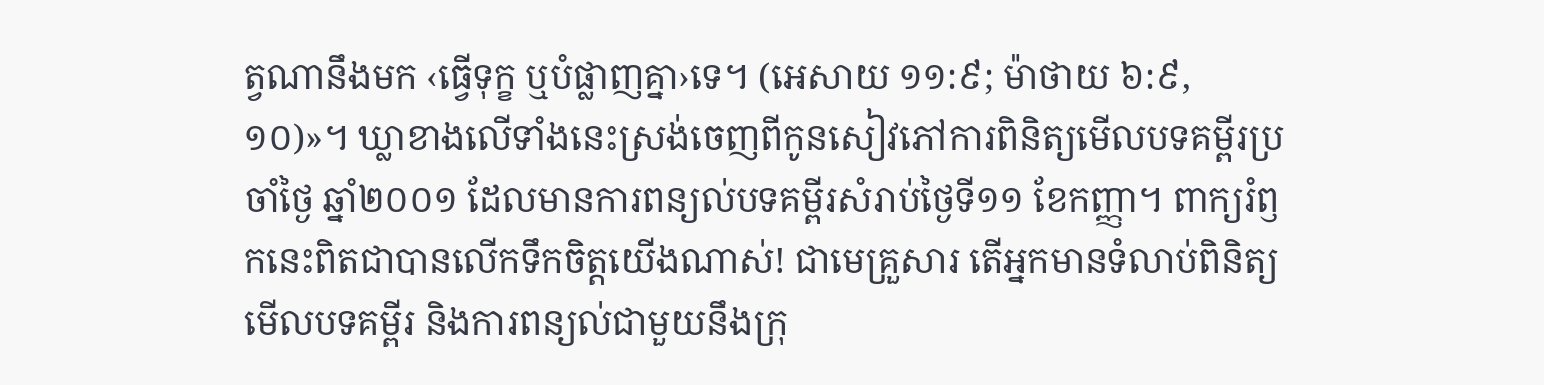ត្វណានឹងមក ‹ធ្វើទុក្ខ ឬបំផ្លាញគ្នា›ទេ។ (អេសាយ ១១:៩; ម៉ាថាយ ៦:៩, ១០)»។ ឃ្លាខាងលើទាំងនេះស្រង់ចេញពីកូនសៀវភៅការពិនិត្យមើលបទគម្ពីរប្រចាំថ្ងៃ ឆ្នាំ២០០១ ដែលមានការពន្យល់បទគម្ពីរសំរាប់ថ្ងៃទី១១ ខែកញ្ញា។ ពាក្យរំឭកនេះពិតជាបានលើកទឹកចិត្តយើងណាស់! ជាមេគ្រួសារ តើអ្នកមានទំលាប់ពិនិត្យមើលបទគម្ពីរ និងការពន្យល់ជាមួយនឹងក្រុ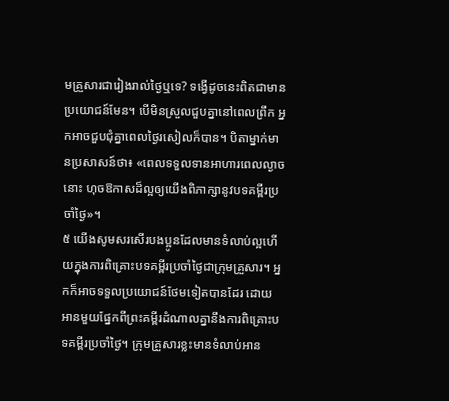មគ្រួសារជារៀងរាល់ថ្ងៃឬទេ? ទង្វើដូចនេះពិតជាមានប្រយោជន៍មែន។ បើមិនស្រួលជួបគ្នានៅពេលព្រឹក អ្នកអាចជួបជុំគ្នាពេលថ្ងៃរសៀលក៏បាន។ បិតាម្នាក់មានប្រសាសន៍ថា៖ «ពេលទទួលទានអាហារពេលល្ងាចនោះ ហុចឱកាសដ៏ល្អឲ្យយើងពិភាក្សានូវបទគម្ពីរប្រចាំថ្ងៃ»។
៥ យើងសូមសរសើរបងប្អូនដែលមានទំលាប់ល្អហើយក្នុងការពិគ្រោះបទគម្ពីរប្រចាំថ្ងៃជាក្រុមគ្រួសារ។ អ្នកក៏អាចទទួលប្រយោជន៍ថែមទៀតបានដែរ ដោយអានមួយផ្នែកពីព្រះគម្ពីរដំណាលគ្នានឹងការពិគ្រោះបទគម្ពីរប្រចាំថ្ងៃ។ ក្រុមគ្រួសារខ្លះមានទំលាប់អាន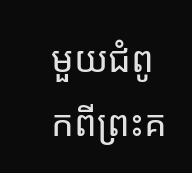មួយជំពូកពីព្រះគ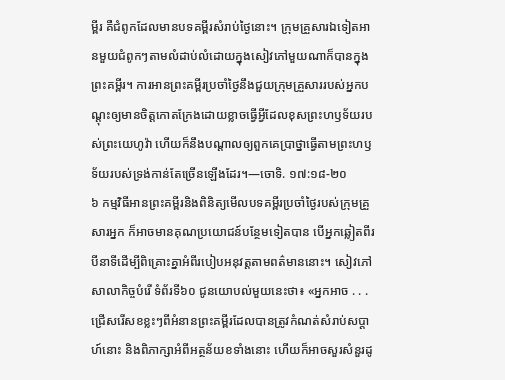ម្ពីរ គឺជំពូកដែលមានបទគម្ពីរសំរាប់ថ្ងៃនោះ។ ក្រុមគ្រួសារឯទៀតអានមួយជំពូកៗតាមលំដាប់លំដោយក្នុងសៀវភៅមួយណាក៏បានក្នុងព្រះគម្ពីរ។ ការអានព្រះគម្ពីរប្រចាំថ្ងៃនឹងជួយក្រុមគ្រួសាររបស់អ្នកបណ្ដុះឲ្យមានចិត្តកោតក្រែងដោយខ្លាចធ្វើអ្វីដែលខុសព្រះហឫទ័យរបស់ព្រះយេហូវ៉ា ហើយក៏នឹងបណ្ដាលឲ្យពួកគេប្រាថ្នាធ្វើតាមព្រះហឫទ័យរបស់ទ្រង់កាន់តែច្រើនឡើងដែរ។—ចោទិ. ១៧:១៨-២០
៦ កម្មវិធីអានព្រះគម្ពីរនិងពិនិត្យមើលបទគម្ពីរប្រចាំថ្ងៃរបស់ក្រុមគ្រួសារអ្នក ក៏អាចមានគុណប្រយោជន៍បន្ថែមទៀតបាន បើអ្នកឆ្លៀតពីរបីនាទីដើម្បីពិគ្រោះគ្នាអំពីរបៀបអនុវត្តតាមពត៌មាននោះ។ សៀវភៅសាលាកិច្ចបំរើ ទំព័រទី៦០ ជូនយោបល់មួយនេះថា៖ «អ្នកអាច . . . ជ្រើសរើសខខ្លះៗពីអំនានព្រះគម្ពីរដែលបានត្រូវកំណត់សំរាប់សប្ដាហ៍នោះ និងពិភាក្សាអំពីអត្ថន័យខទាំងនោះ ហើយក៏អាចសួរសំនួរដូ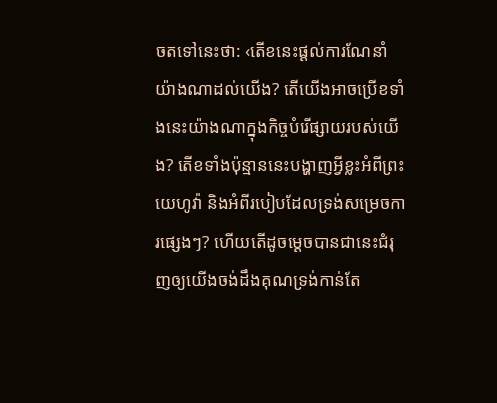ចតទៅនេះថា: ‹តើខនេះផ្ដល់ការណែនាំយ៉ាងណាដល់យើង? តើយើងអាចប្រើខទាំងនេះយ៉ាងណាក្នុងកិច្ចបំរើផ្សាយរបស់យើង? តើខទាំងប៉ុន្មាននេះបង្ហាញអ្វីខ្លះអំពីព្រះយេហូវ៉ា និងអំពីរបៀបដែលទ្រង់សម្រេចការផ្សេងៗ? ហើយតើដូចម្ដេចបានជានេះជំរុញឲ្យយើងចង់ដឹងគុណទ្រង់កាន់តែ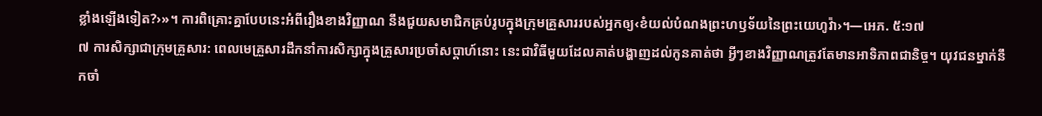ខ្លាំងឡើងទៀត?›»។ ការពិគ្រោះគ្នាបែបនេះអំពីរឿងខាងវិញ្ញាណ នឹងជួយសមាជិកគ្រប់រូបក្នុងក្រុមគ្រួសាររបស់អ្នកឲ្យ‹ខំយល់បំណងព្រះហឫទ័យនៃព្រះយេហូវ៉ា›។—អេភ. ៥:១៧
៧ ការសិក្សាជាក្រុមគ្រួសារ: ពេលមេគ្រួសារដឹកនាំការសិក្សាក្នុងគ្រួសារប្រចាំសប្ដាហ៍នោះ នេះជាវិធីមួយដែលគាត់បង្ហាញដល់កូនគាត់ថា អ្វីៗខាងវិញ្ញាណត្រូវតែមានអាទិភាពជានិច្ច។ យុវជនម្នាក់នឹកចាំ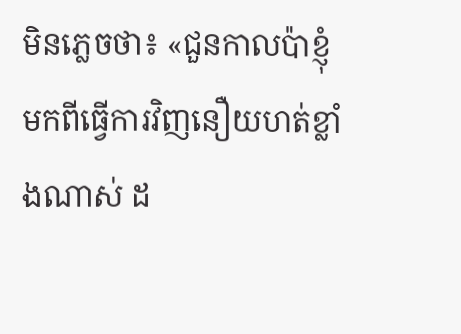មិនភ្លេចថា៖ «ជួនកាលប៉ាខ្ញុំមកពីធ្វើការវិញនឿយហត់ខ្លាំងណាស់ ដ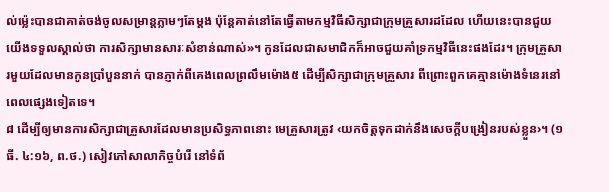ល់ម្ល៉េះបានជាគាត់ចង់ចូលសម្រាន្តភ្លាមៗតែម្ដង ប៉ុន្តែគាត់នៅតែធ្វើតាមកម្មវិធីសិក្សាជាក្រុមគ្រួសារដដែល ហើយនេះបានជួយយើងទទួលស្គាល់ថា ការសិក្សាមានសារៈសំខាន់ណាស់»។ កូនដែលជាសមាជិកក៏អាចជួយគាំទ្រកម្មវិធីនេះផងដែរ។ ក្រុមគ្រួសារមួយដែលមានកូនប្រាំបួននាក់ បានភ្ញាក់ពីគេងពេលព្រលឹមម៉ោង៥ ដើម្បីសិក្សាជាក្រុមគ្រួសារ ពីព្រោះពួកគេគ្មានម៉ោងទំនេរនៅពេលផ្សេងទៀតទេ។
៨ ដើម្បីឲ្យមានការសិក្សាជាគ្រួសារដែលមានប្រសិទ្ធភាពនោះ មេគ្រួសារត្រូវ ‹យកចិត្តទុកដាក់នឹងសេចក្ដីបង្រៀនរបស់ខ្លួន›។ (១ធី. ៤:១៦, ព.ថ.) សៀវភៅសាលាកិច្ចបំរើ នៅទំព័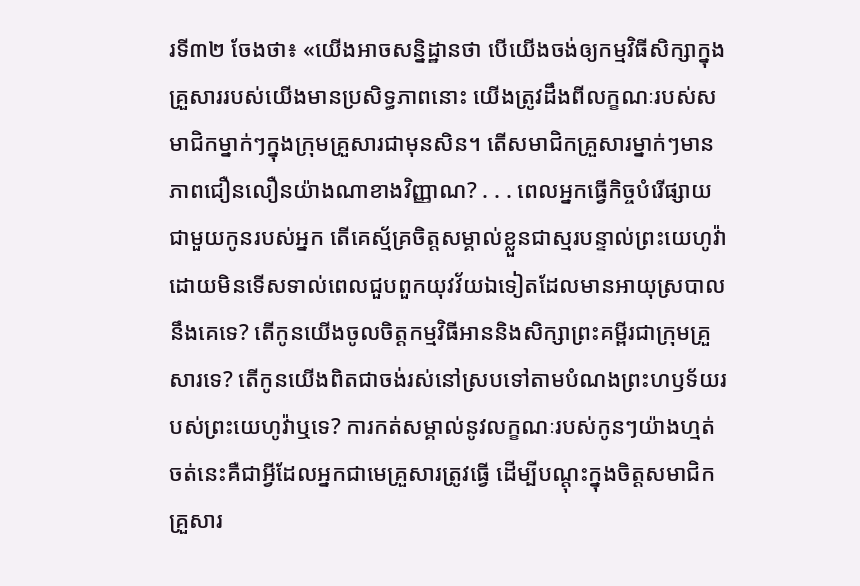រទី៣២ ចែងថា៖ «យើងអាចសន្និដ្ឋានថា បើយើងចង់ឲ្យកម្មវិធីសិក្សាក្នុងគ្រួសាររបស់យើងមានប្រសិទ្ធភាពនោះ យើងត្រូវដឹងពីលក្ខណៈរបស់សមាជិកម្នាក់ៗក្នុងក្រុមគ្រួសារជាមុនសិន។ តើសមាជិកគ្រួសារម្នាក់ៗមានភាពជឿនលឿនយ៉ាងណាខាងវិញ្ញាណ? . . . ពេលអ្នកធ្វើកិច្ចបំរើផ្សាយជាមួយកូនរបស់អ្នក តើគេស្ម័គ្រចិត្តសម្គាល់ខ្លួនជាស្មរបន្ទាល់ព្រះយេហូវ៉ា ដោយមិនទើសទាល់ពេលជួបពួកយុវវ័យឯទៀតដែលមានអាយុស្របាលនឹងគេទេ? តើកូនយើងចូលចិត្តកម្មវិធីអាននិងសិក្សាព្រះគម្ពីរជាក្រុមគ្រួសារទេ? តើកូនយើងពិតជាចង់រស់នៅស្របទៅតាមបំណងព្រះហឫទ័យរបស់ព្រះយេហូវ៉ាឬទេ? ការកត់សម្គាល់នូវលក្ខណៈរបស់កូនៗយ៉ាងហ្មត់ចត់នេះគឺជាអ្វីដែលអ្នកជាមេគ្រួសារត្រូវធ្វើ ដើម្បីបណ្ដុះក្នុងចិត្តសមាជិកគ្រួសារ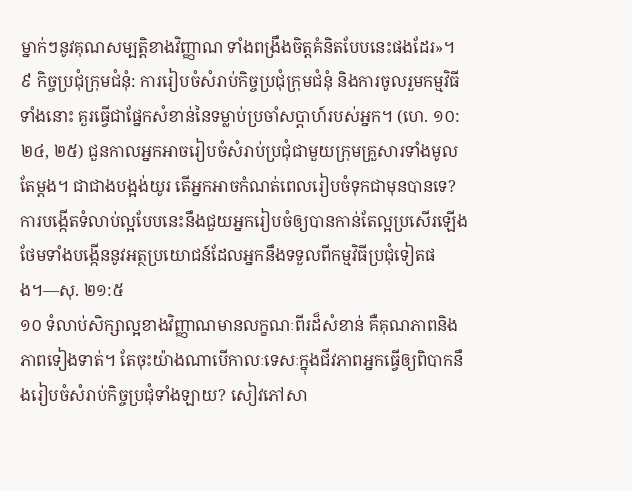ម្នាក់ៗនូវគុណសម្បត្ដិខាងវិញ្ញាណ ទាំងពង្រឹងចិត្តគំនិតបែបនេះផងដែរ»។
៩ កិច្ចប្រជុំក្រុមជំនុំ: ការរៀបចំសំរាប់កិច្ចប្រជុំក្រុមជំនុំ និងការចូលរួមកម្មវិធីទាំងនោះ គួរធ្វើជាផ្នែកសំខាន់នៃទម្លាប់ប្រចាំសប្ដាហ៍របស់អ្នក។ (ហេ. ១០:២៤, ២៥) ជួនកាលអ្នកអាចរៀបចំសំរាប់ប្រជុំជាមួយក្រុមគ្រួសារទាំងមូលតែម្ដង។ ជាជាងបង្អង់យូរ តើអ្នកអាចកំណត់ពេលរៀបចំទុកជាមុនបានទេ? ការបង្កើតទំលាប់ល្អបែបនេះនឹងជួយអ្នករៀបចំឲ្យបានកាន់តែល្អប្រសើរឡើង ថែមទាំងបង្កើននូវអត្ថប្រយោជន៍ដែលអ្នកនឹងទទួលពីកម្មវិធីប្រជុំទៀតផង។—សុ. ២១:៥
១០ ទំលាប់សិក្សាល្អខាងវិញ្ញាណមានលក្ខណៈពីរដ៏សំខាន់ គឺគុណភាពនិងភាពទៀងទាត់។ តែចុះយ៉ាងណាបើកាលៈទេសៈក្នុងជីវភាពអ្នកធ្វើឲ្យពិបាកនឹងរៀបចំសំរាប់កិច្ចប្រជុំទាំងឡាយ? សៀវភៅសា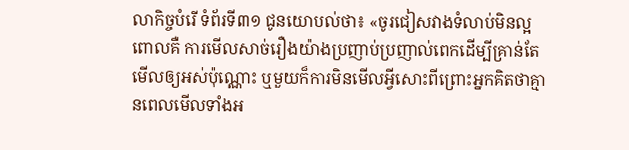លាកិច្ចបំរើ ទំព័រទី៣១ ជូនយោបល់ថា៖ «ចូរជៀសវាងទំលាប់មិនល្អ ពោលគឺ ការមើលសាច់រឿងយ៉ាងប្រញាប់ប្រញាល់ពេកដើម្បីគ្រាន់តែមើលឲ្យអស់ប៉ុណ្ណោះ ឬមួយក៏ការមិនមើលអ្វីសោះពីព្រោះអ្នកគិតថាគ្មានពេលមើលទាំងអ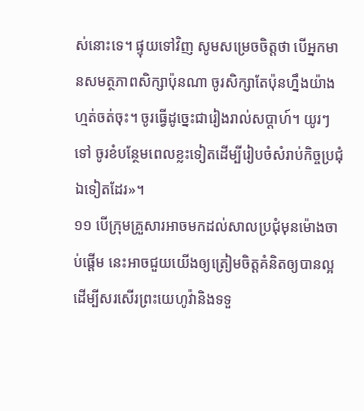ស់នោះទេ។ ផ្ទុយទៅវិញ សូមសម្រេចចិត្តថា បើអ្នកមានសមត្ថភាពសិក្សាប៉ុនណា ចូរសិក្សាតែប៉ុនហ្នឹងយ៉ាងហ្មត់ចត់ចុះ។ ចូរធ្វើដូច្នេះជារៀងរាល់សប្ដាហ៍។ យូរៗទៅ ចូរខំបន្ថែមពេលខ្លះទៀតដើម្បីរៀបចំសំរាប់កិច្ចប្រជុំឯទៀតដែរ»។
១១ បើក្រុមគ្រួសារអាចមកដល់សាលប្រជុំមុនម៉ោងចាប់ផ្ដើម នេះអាចជួយយើងឲ្យត្រៀមចិត្តគំនិតឲ្យបានល្អដើម្បីសរសើរព្រះយេហូវ៉ានិងទទួ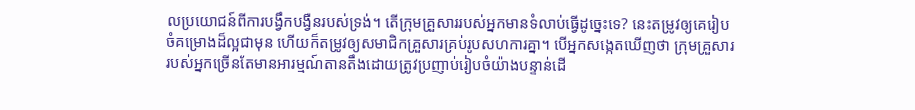លប្រយោជន៍ពីការបង្វឹកបង្វឺនរបស់ទ្រង់។ តើក្រុមគ្រួសាររបស់អ្នកមានទំលាប់ធ្វើដូច្នេះទេ? នេះតម្រូវឲ្យគេរៀបចំគម្រោងដ៏ល្អជាមុន ហើយក៏តម្រូវឲ្យសមាជិកគ្រួសារគ្រប់រូបសហការគ្នា។ បើអ្នកសង្កេតឃើញថា ក្រុមគ្រួសាររបស់អ្នកច្រើនតែមានអារម្មណ៍តានតឹងដោយត្រូវប្រញាប់រៀបចំយ៉ាងបន្ទាន់ដើ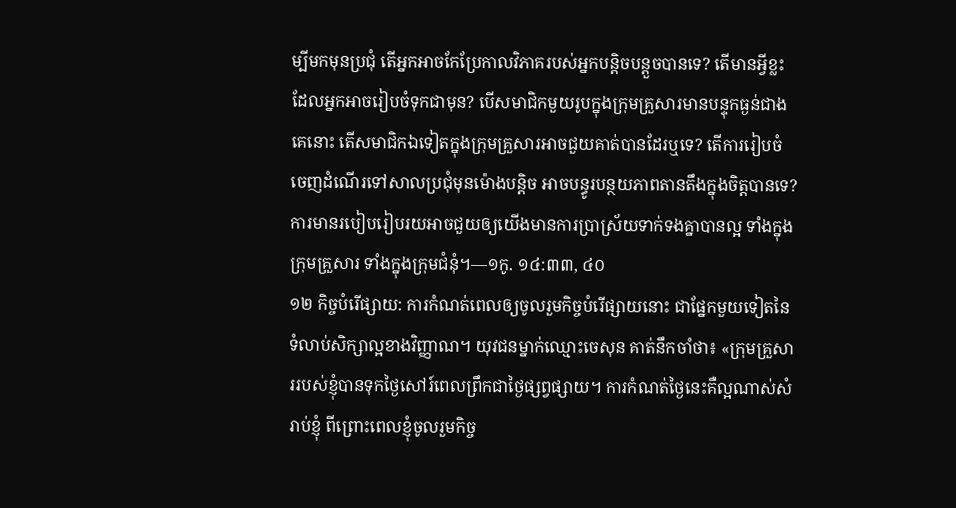ម្បីមកមុនប្រជុំ តើអ្នកអាចកែប្រែកាលវិភាគរបស់អ្នកបន្ដិចបន្តួចបានទេ? តើមានអ្វីខ្លះដែលអ្នកអាចរៀបចំទុកជាមុន? បើសមាជិកមួយរូបក្នុងក្រុមគ្រួសារមានបន្ទុកធ្ងន់ជាងគេនោះ តើសមាជិកឯទៀតក្នុងក្រុមគ្រួសារអាចជួយគាត់បានដែរឬទេ? តើការរៀបចំចេញដំណើរទៅសាលប្រជុំមុនម៉ោងបន្ដិច អាចបន្ធូរបន្ថយភាពតានតឹងក្នុងចិត្តបានទេ? ការមានរបៀបរៀបរយអាចជួយឲ្យយើងមានការប្រាស្រ័យទាក់ទងគ្នាបានល្អ ទាំងក្នុងក្រុមគ្រួសារ ទាំងក្នុងក្រុមជំនុំ។—១កូ. ១៤:៣៣, ៤០
១២ កិច្ចបំរើផ្សាយ: ការកំណត់ពេលឲ្យចូលរួមកិច្ចបំរើផ្សាយនោះ ជាផ្នែកមួយទៀតនៃទំលាប់សិក្សាល្អខាងវិញ្ញាណ។ យុវជនម្នាក់ឈ្មោះចេសុន គាត់នឹកចាំថា៖ «ក្រុមគ្រួសាររបស់ខ្ញុំបានទុកថ្ងៃសៅរ៍ពេលព្រឹកជាថ្ងៃផ្សព្វផ្សាយ។ ការកំណត់ថ្ងៃនេះគឺល្អណាស់សំរាប់ខ្ញុំ ពីព្រោះពេលខ្ញុំចូលរួមកិច្ច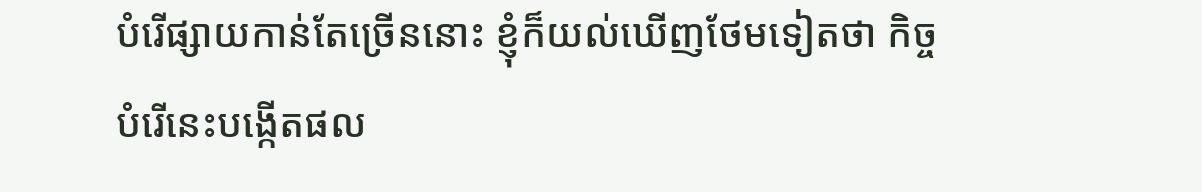បំរើផ្សាយកាន់តែច្រើននោះ ខ្ញុំក៏យល់ឃើញថែមទៀតថា កិច្ចបំរើនេះបង្កើតផល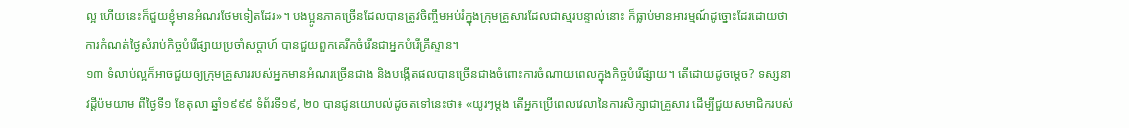ល្អ ហើយនេះក៏ជួយខ្ញុំមានអំណរថែមទៀតដែរ»។ បងប្អូនភាគច្រើនដែលបានត្រូវចិញ្ចឹមអប់រំក្នុងក្រុមគ្រួសារដែលជាស្មរបន្ទាល់នោះ ក៏ធ្លាប់មានអារម្មណ៍ដូច្នោះដែរដោយថា ការកំណត់ថ្ងៃសំរាប់កិច្ចបំរើផ្សាយប្រចាំសប្ដាហ៍ បានជួយពួកគេរីកចំរើនជាអ្នកបំរើគ្រីស្ទាន។
១៣ ទំលាប់ល្អក៏អាចជួយឲ្យក្រុមគ្រួសាររបស់អ្នកមានអំណរច្រើនជាង និងបង្កើតផលបានច្រើនជាងចំពោះការចំណាយពេលក្នុងកិច្ចបំរើផ្សាយ។ តើដោយដូចម្ដេច? ទស្សនាវដ្ដីប៉មយាម ពីថ្ងៃទី១ ខែតុលា ឆ្នាំ១៩៩៩ ទំព័រទី១៩, ២០ បានជូនយោបល់ដូចតទៅនេះថា៖ «យូរៗម្ដង តើអ្នកប្រើពេលវេលានៃការសិក្សាជាគ្រួសារ ដើម្បីជួយសមាជិករបស់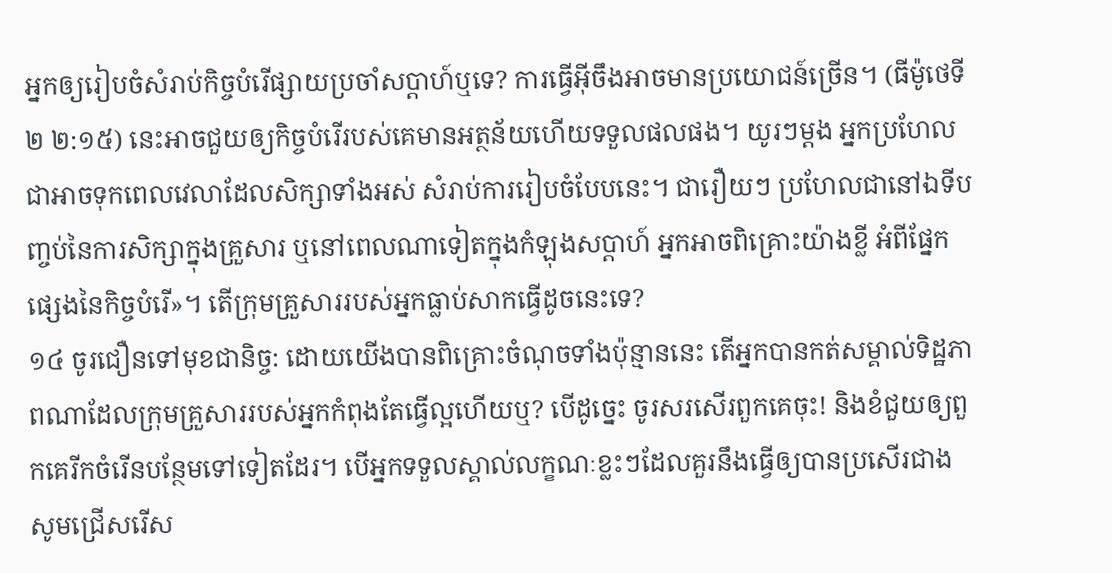អ្នកឲ្យរៀបចំសំរាប់កិច្ចបំរើផ្សាយប្រចាំសប្ដាហ៍ឬទេ? ការធ្វើអ៊ីចឹងអាចមានប្រយោជន៍ច្រើន។ (ធីម៉ូថេទី២ ២:១៥) នេះអាចជួយឲ្យកិច្ចបំរើរបស់គេមានអត្ថន័យហើយទទួលផលផង។ យូរៗម្ដង អ្នកប្រហែលជាអាចទុកពេលវេលាដែលសិក្សាទាំងអស់ សំរាប់ការរៀបចំបែបនេះ។ ជារឿយៗ ប្រហែលជានៅឯទីបញ្ចប់នៃការសិក្សាក្នុងគ្រួសារ ឬនៅពេលណាទៀតក្នុងកំឡុងសប្ដាហ៍ អ្នកអាចពិគ្រោះយ៉ាងខ្លី អំពីផ្នែកផ្សេងនៃកិច្ចបំរើ»។ តើក្រុមគ្រួសាររបស់អ្នកធ្លាប់សាកធ្វើដូចនេះទេ?
១៤ ចូរជឿនទៅមុខជានិច្ច: ដោយយើងបានពិគ្រោះចំណុចទាំងប៉ុន្មាននេះ តើអ្នកបានកត់សម្គាល់ទិដ្ឋភាពណាដែលក្រុមគ្រួសាររបស់អ្នកកំពុងតែធ្វើល្អហើយឬ? បើដូច្នេះ ចូរសរសើរពួកគេចុះ! និងខំជួយឲ្យពួកគេរីកចំរើនបន្ថែមទៅទៀតដែរ។ បើអ្នកទទួលស្គាល់លក្ខណៈខ្លះៗដែលគួរនឹងធ្វើឲ្យបានប្រសើរជាង សូមជ្រើសរើស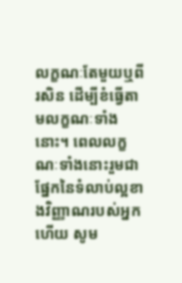លក្ខណៈតែមួយឬពីរសិន ដើម្បីខំធ្វើតាមលក្ខណៈទាំងនោះ។ ពេលលក្ខណៈទាំងនោះរួមជាផ្នែកនៃទំលាប់ល្អខាងវិញ្ញាណរបស់អ្នកហើយ សូម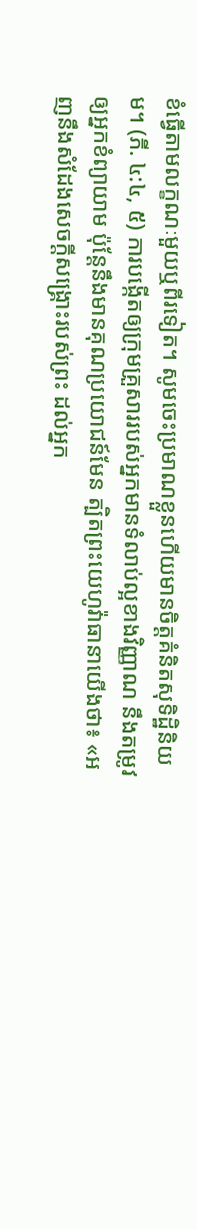ខំធ្វើតាមលក្ខណៈមួយឬពីរទៀត។ សូមចេះប្រមាណខ្លួនហើយមានចិត្តគំនិតសុទិដ្ឋិនិយម។ (ភី. ៤:៤, ៥) ការបង្កើតឲ្យក្រុមគ្រួសាររបស់អ្នកមានទំលាប់ល្អខាងវិញ្ញាណ នឹងតម្រូវឲ្យអ្នកខំព្យាយាម ប៉ុន្តែនឹងមានគុណប្រយោជន៍មែន ត្បិតព្រះយេហូវ៉ាធានាយើងថា៖ «អញនឹងសំដែងសេចក្ដីសង្គ្រោះរបស់ព្រះ ដល់អ្នក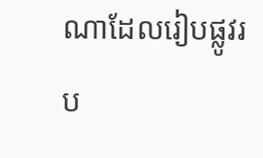ណាដែលរៀបផ្លូវរប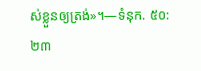ស់ខ្លួនឲ្យត្រង់»។—ទំនុក. ៥០:២៣